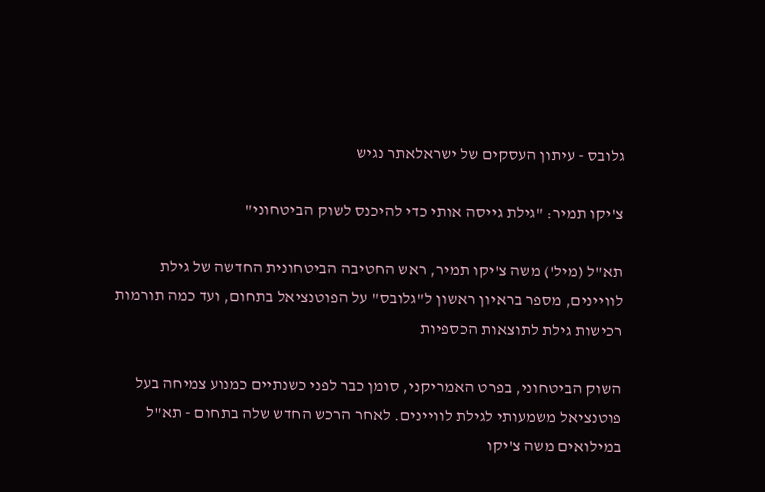גלובס - עיתון העסקים של ישראלאתר נגיש

צ'יקו תמיר: "גילת גייסה אותי כדי להיכנס לשוק הביטחוני"

תא"ל (מיל') משה צ'יקו תמיר, ראש החטיבה הביטחונית החדשה של גילת לוויינים, מספר בראיון ראשון ל"גלובס" על הפוטנציאל בתחום, ועד כמה תורמות רכישות גילת לתוצאות הכספיות

השוק הביטחוני, בפרט האמריקני, סומן כבר לפני כשנתיים כמנוע צמיחה בעל פוטנציאל משמעותי לגילת לוויינים. לאחר הרכש החדש שלה בתחום - תא"ל במילואים משה צ'יקו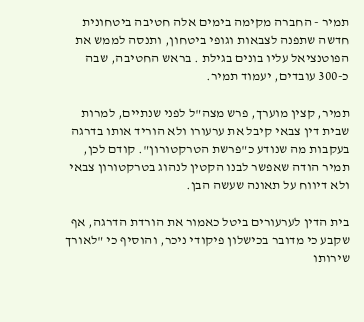תמיר - החברה מקימה בימים אלה חטיבה ביטחונית חדשה שתפנה לצבאות וגופי ביטחון, ותנסה לממש את הפוטנציאל עליו בונים בגילת . בראש החטיבה, שבה כ-300 עובדים, יעמוד תמיר.

תמיר, קצין מוערך, פרש מצה"ל לפני שנתיים, למרות שבית דין צבאי קיבל את ערעורו ולא הוריד אותו בדרגה בעקבות מה שנודע כ"פרשת הטרקטורון". קודם לכן, תמיר הודה שאפשר לבנו הקטין לנהוג בטרקטורון צבאי ולא דיווח על תאונה שעשה הבן.

בית הדין לערעורים ביטל כאמור את הורדת הדרגה, אף שקבע כי מדובר בכישלון פיקודי ניכר, והוסיף כי "לאורך שירותו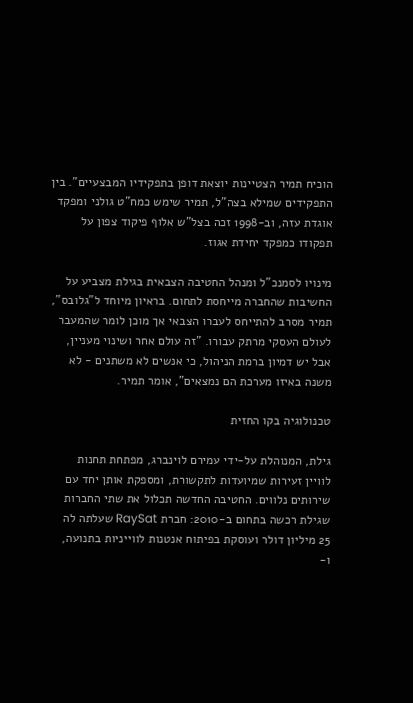הוכיח תמיר הצטיינות יוצאת דופן בתפקידיו המבצעיים". בין התפקידים שמילא בצה"ל, תמיר שימש כמח"ט גולני ומפקד אוגדת עזה, וב-1998 זכה בצל"ש אלוף פיקוד צפון על תפקודו כמפקד יחידת אגוז.

מינויו לסמנכ"ל ומנהל החטיבה הצבאית בגילת מצביע על החשיבות שהחברה מייחסת לתחום. בראיון מיוחד ל"גלובס", תמיר מסרב להתייחס לעברו הצבאי אך מוכן לומר שהמעבר לעולם העסקי מרתק עבורו. "זה עולם אחר ושינוי מעניין, אבל יש דמיון ברמת הניהול, כי אנשים לא משתנים - לא משנה באיזו מערכת הם נמצאים", אומר תמיר.

טכנולוגיה בקו החזית

גילת, המנוהלת על-ידי עמירם לוינברג, מפתחת תחנות לוויין זעירות שמיועדות לתקשורת, ומספקת אותן יחד עם שירותים נלווים. החטיבה החדשה תכלול את שתי החברות שגילת רכשה בתחום ב-2010: חברת RaySat שעלתה לה 25 מיליון דולר ועוסקת בפיתוח אנטנות לווייניות בתנועה, ו-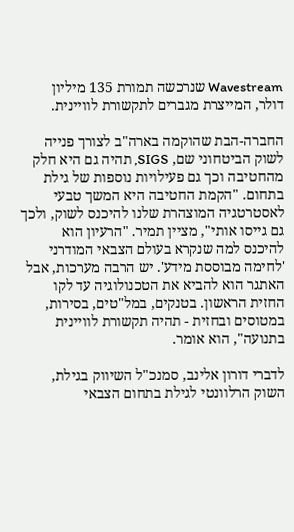Wavestream שנרכשה תמורת 135 מיליון דולר, המייצרת מגברים לתקשורת לוויינית.

החברה-הבת שהוקמה בארה"ב לצורך פנייה לשוק הביטחוני שם, SIGS, תהיה גם היא חלק מהחטיבה וכך גם פעילויות נוספות של גילת בתחום. "הקמת החטיבה היא המשך טבעי לאסטרטגיה המוצהרת שלנו להיכנס לשוק, ולכך גם גייסו אותי", מציין תמיר. "הרעיון הוא להיכנס למה שנקרא בעולם הצבאי המודרני 'לחימה מבוססת מידע'. יש הרבה מערכות, אבל האתגר הוא להביא את הטכנולוגיה עד לקו החזית הראשון. בטנקים, במל"טים, בסירות, במטוסים ובחזית - תהיה תקשורת לוויינית בתנועה", הוא אומר.

לדברי דורון אלינב, סמנכ"ל השיווק בגילת, השוק הרלוונטי לגילת בתחום הצבאי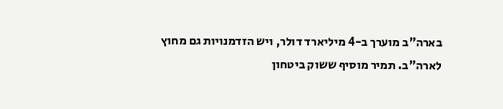בארה"ב מוערך ב-4 מיליארד דולר, ויש הזדמנויות גם מחוץ לארה"ב. תמיר מוסיף ששוק ביטחון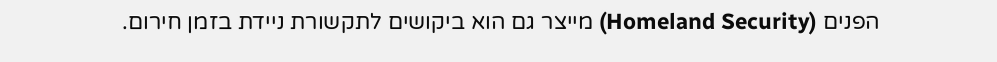הפנים (Homeland Security) מייצר גם הוא ביקושים לתקשורת ניידת בזמן חירום.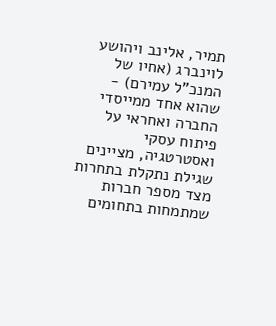תמיר, אלינב ויהושע לוינברג (אחיו של המנכ"ל עמירם) - שהוא אחד ממייסדי החברה ואחראי על פיתוח עסקי ואסטרטגיה, מציינים שגילת נתקלת בתחרות מצד מספר חברות שמתמחות בתחומים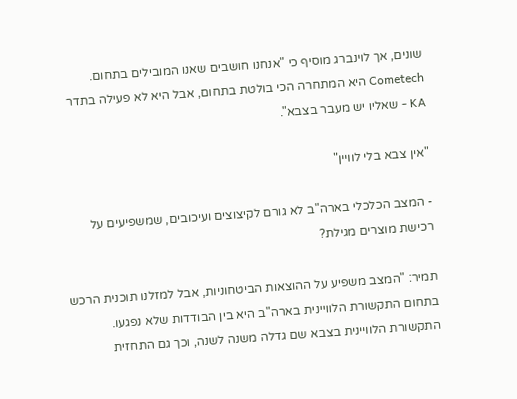שונים, אך לוינברג מוסיף כי "אנחנו חושבים שאנו המובילים בתחום. Cometech היא המתחרה הכי בולטת בתחום, אבל היא לא פעילה בתדר KA - שאליו יש מעבר בצבא".

"אין צבא בלי לוויין"

- המצב הכלכלי בארה"ב לא גורם לקיצוצים ועיכובים, שמשפיעים על רכישת מוצרים מגילת?

תמיר: "המצב משפיע על ההוצאות הביטחוניות, אבל למזלנו תוכנית הרכש בתחום התקשורת הלוויינית בארה"ב היא בין הבודדות שלא נפגעו. התקשורת הלוויינית בצבא שם גדלה משנה לשנה, וכך גם התחזית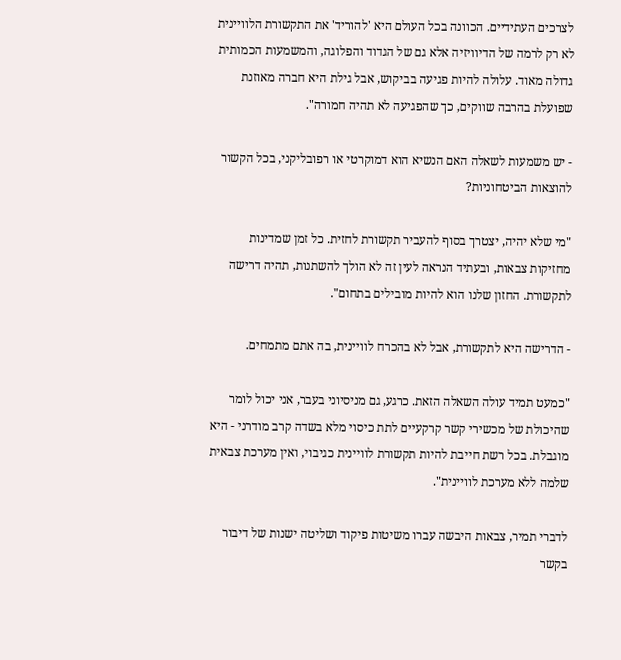לצרכים העתידיים. הכוונה בכל העולם היא 'להוריד' את התקשורת הלוויינית לא רק לרמה של הדיוויזיה אלא גם של הגדוד והפלוגה, והמשמעות הכמותית גדולה מאוד. עלולה להיות פגיעה בביקוש, אבל גילת היא חברה מאוזנת שפועלת בהרבה שווקים, כך שהפגיעה לא תהיה חמורה".

- יש משמעות לשאלה האם הנשיא הוא דמוקרטי או רפובליקני, בכל הקשור להוצאות הביטחוניות?

"מי שלא יהיה, יצטרך בסוף להעביר תקשורת לחזית. כל זמן שמדינות מחזיקות צבאות, ובעתיד הנראה לעין זה לא הולך להשתנות, תהיה דרישה לתקשורת. החזון שלנו הוא להיות מובילים בתחום".

- הדרישה היא לתקשורת, אבל לא בהכרח לוויינית, בה אתם מתמחים.

"כמעט תמיד עולה השאלה הזאת. כרגע, גם מניסיוני בעבר, אני יכול לומר שהיכולת של מכשירי קשר קרקעיים לתת כיסוי מלא בשדה קרב מודרני - היא מוגבלת. בכל רשת חייבת להיות תקשורת לוויינית כגיבוי, ואין מערכת צבאית שלמה ללא מערכת לוויינית".

לדברי תמיר, צבאות היבשה עברו משיטות פיקוד ושליטה ישנות של דיבור בקשר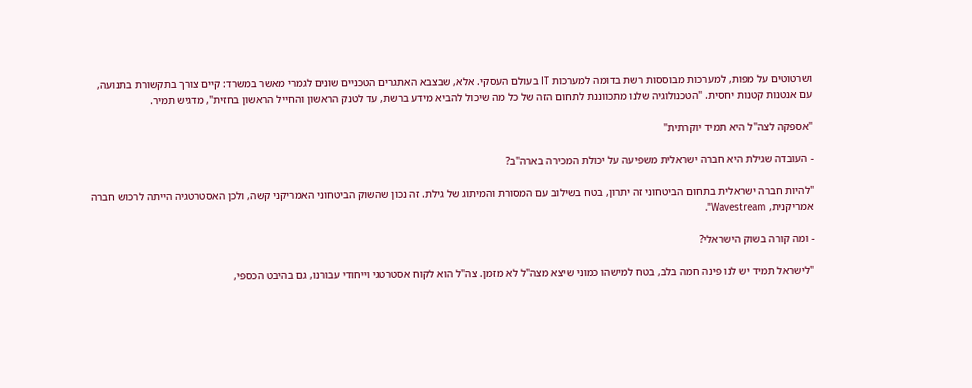ושרטוטים על מפות, למערכות מבוססות רשת בדומה למערכות IT בעולם העסקי. אלא, שבצבא האתגרים הטכניים שונים לגמרי מאשר במשרד: קיים צורך בתקשורת בתנועה, עם אנטנות קטנות יחסית. "הטכנולוגיה שלנו מתכווננת לתחום הזה של כל מה שיכול להביא מידע ברשת, עד לטנק הראשון והחייל הראשון בחזית", מדגיש תמיר.

"אספקה לצה"ל היא תמיד יוקרתית"

- העובדה שגילת היא חברה ישראלית משפיעה על יכולת המכירה בארה"ב?

"להיות חברה ישראלית בתחום הביטחוני זה יתרון, בטח בשילוב עם המסורת והמיתוג של גילת. זה נכון שהשוק הביטחוני האמריקני קשה, ולכן האסטרטגיה הייתה לרכוש חברה אמריקנית, Wavestream".

- ומה קורה בשוק הישראלי?

"לישראל תמיד יש לנו פינה חמה בלב, בטח למישהו כמוני שיצא מצה"ל לא מזמן. צה"ל הוא לקוח אסטרטגי וייחודי עבורנו, גם בהיבט הכספי,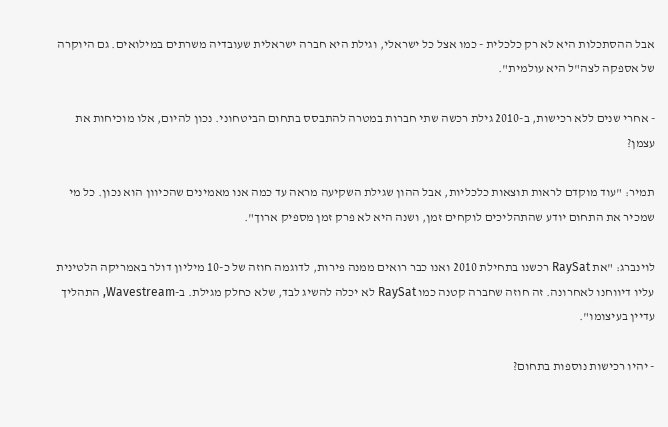אבל ההסתכלות היא לא רק כלכלית - כמו אצל כל ישראלי, וגילת היא חברה ישראלית שעובדיה משרתים במילואים. גם היוקרה של אספקה לצה"ל היא עולמית".

- אחרי שנים ללא רכישות, ב-2010 גילת רכשה שתי חברות במטרה להתבסס בתחום הביטחוני. נכון להיום, אלו מוכיחות את עצמן?

תמיר: "עוד מוקדם לראות תוצאות כלכליות, אבל ההון שגילת השקיעה מראה עד כמה אנו מאמינים שהכיוון הוא נכון. כל מי שמכיר את התחום יודע שהתהליכים לוקחים זמן, ושנה היא לא פרק זמן מספיק ארוך".

לוינברג: "את RaySat רכשנו בתחילת 2010 ואנו כבר רואים ממנה פירות, לדוגמה חוזה של כ-10 מיליון דולר באמריקה הלטינית עליו דיווחנו לאחרונה. זה חוזה שחברה קטנה כמו RaySat לא יכלה להשיג לבד, שלא כחלק מגילת. ב-Wavestream, התהליך עדיין בעיצומו".

- יהיו רכישות נוספות בתחום?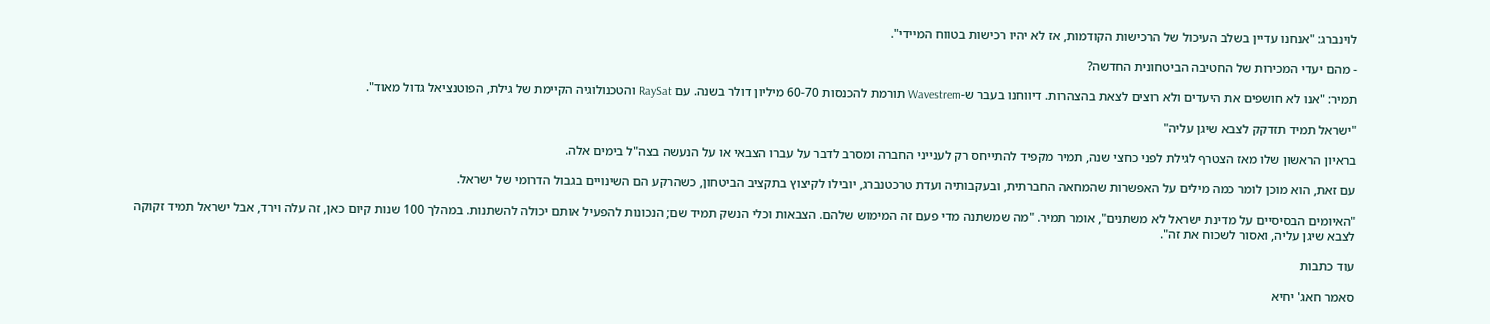לוינברג: "אנחנו עדיין בשלב העיכול של הרכישות הקודמות, אז לא יהיו רכישות בטווח המיידי".

- מהם יעדי המכירות של החטיבה הביטחונית החדשה?

תמיר: "אנו לא חושפים את היעדים ולא רוצים לצאת בהצהרות. דיווחנו בעבר ש-Wavestrem תורמת להכנסות 60-70 מיליון דולר בשנה. עם RaySat והטכנולוגיה הקיימת של גילת, הפוטנציאל גדול מאוד".

"ישראל תמיד תזדקק לצבא שיגן עליה"

בראיון הראשון שלו מאז הצטרף לגילת לפני כחצי שנה, תמיר מקפיד להתייחס רק לענייני החברה ומסרב לדבר על עברו הצבאי או על הנעשה בצה"ל בימים אלה.

עם זאת, הוא מוכן לומר כמה מילים על האפשרות שהמחאה החברתית, ובעקבותיה ועדת טרכטנברג, יובילו לקיצוץ בתקציב הביטחון, כשהרקע הם השינויים בגבול הדרומי של ישראל.

"האיומים הבסיסיים על מדינת ישראל לא משתנים", אומר תמיר. "מה שמשתנה מדי פעם זה המימוש שלהם. הצבאות וכלי הנשק תמיד שם; הנכונות להפעיל אותם יכולה להשתנות. במהלך 100 שנות קיום כאן, זה עלה וירד, אבל ישראל תמיד זקוקה לצבא שיגן עליה, ואסור לשכוח את זה".

עוד כתבות

סאמר חאג' יחיא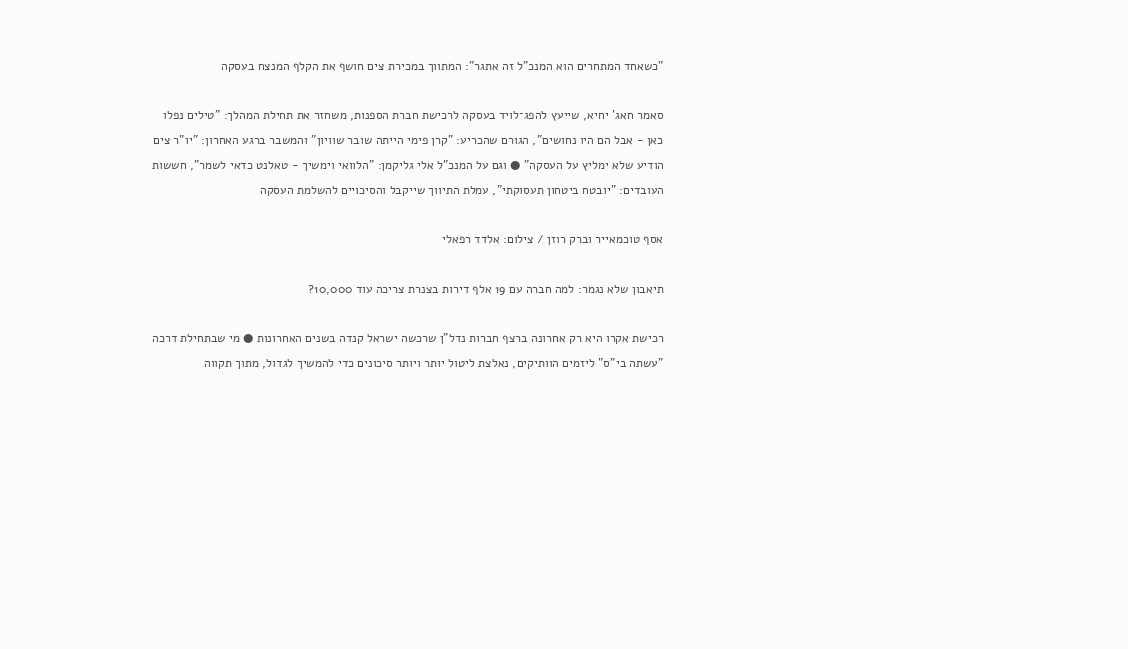"כשאחד המתחרים הוא המנכ"ל זה אתגר": המתווך במכירת צים חושף את הקלף המנצח בעסקה

סאמר חאג' יחיא, שייעץ להפג־לויד בעסקה לרכישת חברת הספנות, משחזר את תחילת המהלך: "טילים נפלו כאן - אבל הם היו נחושים", הגורם שהכריע: "קרן פימי הייתה שובר שוויון" והמשבר ברגע האחרון: "יו"ר צים הודיע שלא ימליץ על העסקה" ● וגם על המנכ"ל אלי גליקמן: "הלוואי וימשיך - טאלנט כדאי לשמר", חששות העובדים: "יובטח ביטחון תעסוקתי", עמלת התיווך שייקבל והסיכויים להשלמת העסקה

אסף טוכמאייר וברק רוזן / צילום: אלדד רפאלי

תיאבון שלא נגמר: למה חברה עם 19 אלף דירות בצנרת צריכה עוד 10,000?

רכישת אקרו היא רק אחרונה ברצף חברות נדל"ן שרכשה ישראל קנדה בשנים האחרונות ● מי שבתחילת דרכה "עשתה בי"ס" ליזמים הוותיקים, נאלצת ליטול יותר ויותר סיכונים כדי להמשיך לגדול, מתוך תקווה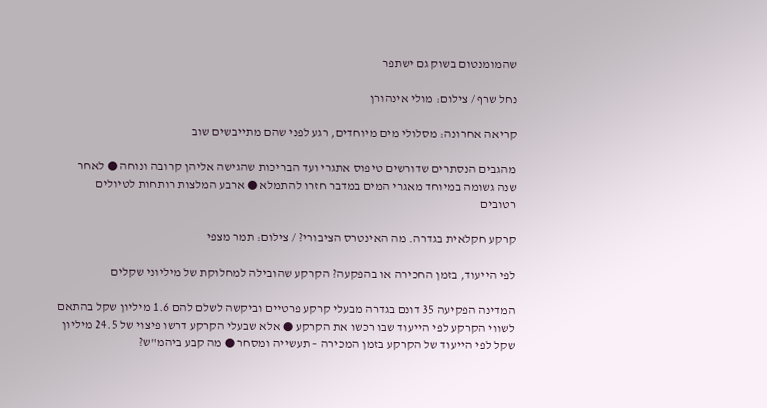שהמומנטום בשוק גם ישתפר

נחל שרף / צילום: מולי אינהורן

קריאה אחרונה: מסלולי מים מיוחדים, רגע לפני שהם מתייבשים שוב

מהגבים הנסתרים שדורשים טיפוס אתגרי ועד הבריכות שהגישה אליהן קרובה ונוחה ● לאחר שנה גשומה במיוחד מאגרי המים במדבר חזרו להתמלא ● ארבע המלצות רותחות לטיולים רטובים

קרקע חקלאית בגדרה. מה האינטרס הציבורי? / צילום: תמר מצפי

לפי הייעוד, בזמן החכירה או בהפקעה? הקרקע שהובילה למחלוקת של מיליוני שקלים

המדינה הפקיעה 35 דונם בגדרה מבעלי קרקע פרטיים וביקשה לשלם להם 1.6 מיליון שקל בהתאם לשווי הקרקע לפי הייעוד שבו רכשו את הקרקע ● אלא שבעלי הקרקע דרשו פיצוי של 24.5 מיליון שקל לפי הייעוד של הקרקע בזמן המכירה – תעשייה ומסחר ● מה קבע ביהמ"ש?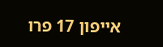אייפון 17 פרו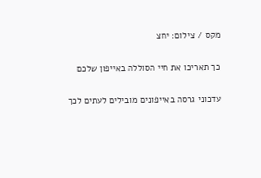מקס / צילום: יחצ

כך תאריכו את חיי הסוללה באייפון שלכם

עדכוני גרסה באייפונים מובילים לעתים לכך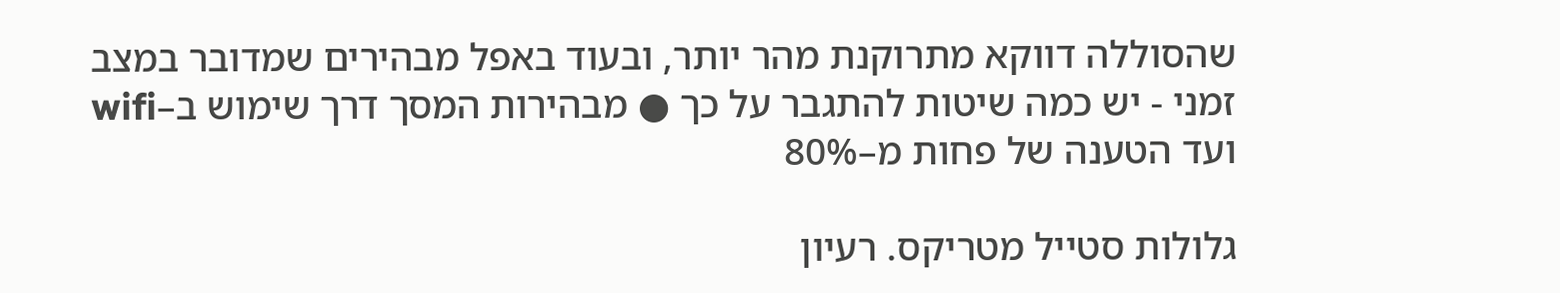שהסוללה דווקא מתרוקנת מהר יותר, ובעוד באפל מבהירים שמדובר במצב זמני - יש כמה שיטות להתגבר על כך ● מבהירות המסך דרך שימוש ב–wifi ועד הטענה של פחות מ–80%

גלולות סטייל מטריקס. רעיון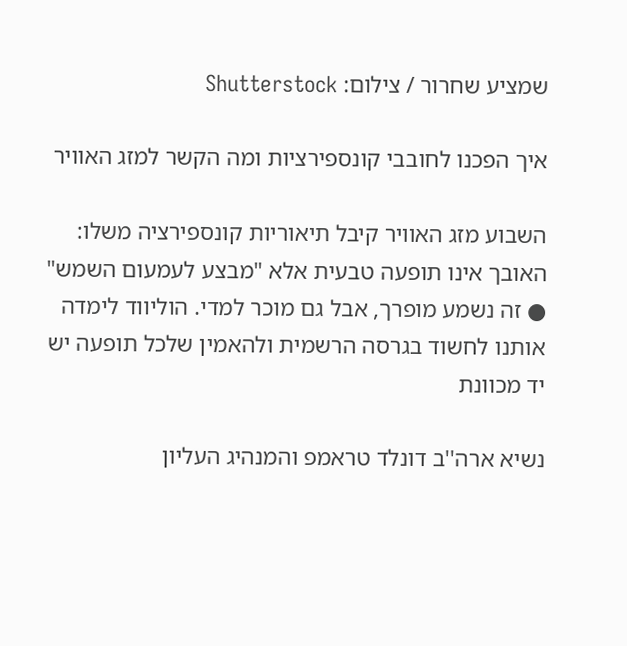שמציע שחרור / צילום: Shutterstock

איך הפכנו לחובבי קונספירציות ומה הקשר למזג האוויר

השבוע מזג האוויר קיבל תיאוריות קונספירציה משלו: האובך אינו תופעה טבעית אלא "מבצע לעמעום השמש" ● זה נשמע מופרך, אבל גם מוכר למדי. הוליווד לימדה אותנו לחשוד בגרסה הרשמית ולהאמין שלכל תופעה יש יד מכוונת

נשיא ארה''ב דונלד טראמפ והמנהיג העליון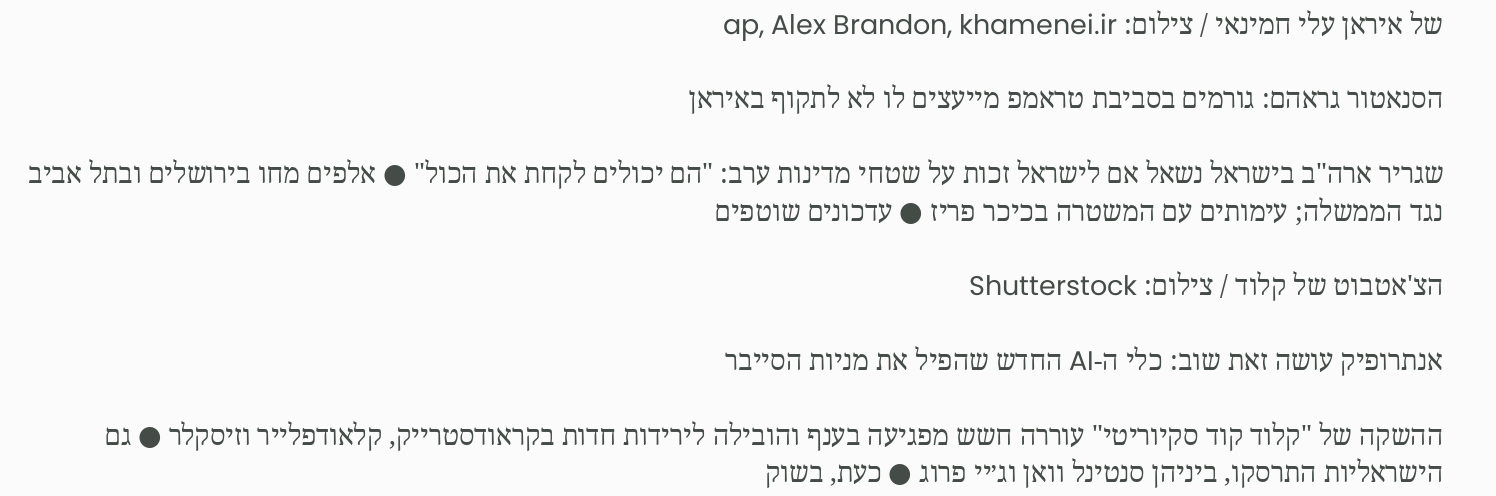של איראן עלי חמינאי / צילום: ap, Alex Brandon, khamenei.ir

הסנאטור גראהם: גורמים בסביבת טראמפ מייעצים לו לא לתקוף באיראן

שגריר ארה"ב בישראל נשאל אם לישראל זכות על שטחי מדינות ערב: "הם יכולים לקחת את הכול" ● אלפים מחו בירושלים ובתל אביב נגד הממשלה; עימותים עם המשטרה בכיכר פריז ● עדכונים שוטפים

הצ'אטבוט של קלוד / צילום: Shutterstock

אנתרופיק עושה זאת שוב: כלי ה-AI החדש שהפיל את מניות הסייבר

ההשקה של "קלוד קוד סקיוריטי" עוררה חשש מפגיעה בענף והובילה לירידות חדות בקראודסטרייק, קלאודפלייר וזיסקלר ● גם הישראליות התרסקו, ביניהן סנטינל וואן וג׳יי פרוג ● כעת, בשוק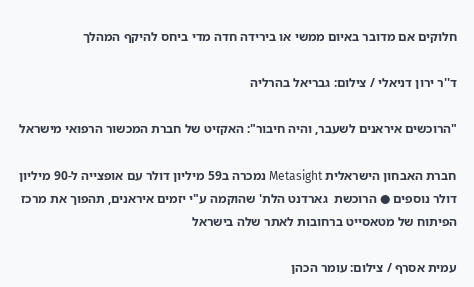חלוקים אם מדובר באיום ממשי או בירידה חדה מדי ביחס להיקף המהלך

ד''ר ירון דניאלי / צילום: גבריאל בהרליה

"הרוכשים איראנים לשעבר, והיה חיבור": האקזיט של חברת המכשור הרפואי מישראל

חברת האבחון הישראלית Metasight נמכרה ב59 מיליון דולר עם אופצייה ל-90 מיליון דולר נוספים ● הרוכשת  גארדנט הלת' שהוקמה ע"י יזמים איראנים, תהפוך את מרכז הפיתוח של מטאסייט ברחובות לאתר שלה בישראל

עמית אסרף / צילום: עומר הכהן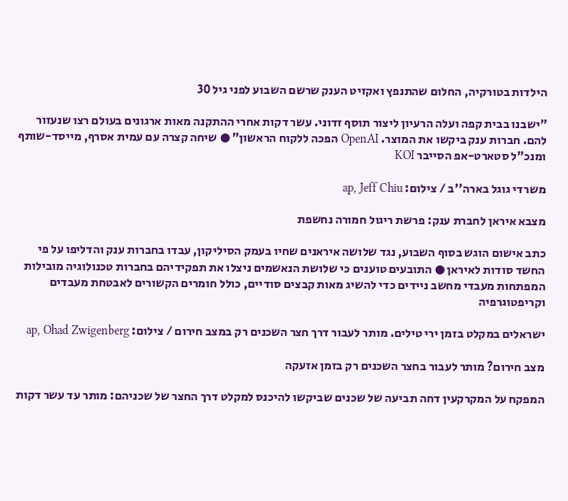הילדות בטורקיה, החלום שהתנפץ ואקזיט הענק שרשם השבוע לפני גיל 30

"ישבנו בבית קפה ועלה הרעיון ליצור תוסף זדוני. עשר דקות אחרי ההתקנה מאות ארגונים בעולם רצו שנעזור להם. חברות ענק ביקשו את המוצר. OpenAI הפכה ללקוח הראשון" ● שיחה קצרה עם עמית אסרף, מייסד-שותף ומנכ"ל סטארט-אפ הסייבר KOI

משרדי גוגל בארה''ב / צילום: ap, Jeff Chiu

מצבא איראן לחברת ענק: פרשת ריגול חמורה נחשפת

כתב אישום הוגש בסוף השבוע, נגד שלושה איראנים שחיו בעמק הסיליקון, עבדו בחברות ענק והדליפו על פי החשד סודות לאיראן ● התובעים טוענים כי שלושת הנאשמים ניצלו את תפקידיהם בחברות טכנולוגיה מובילות המפתחות מעבדי מחשב ניידים כדי להשיג מאות קבצים סודיים, כולל חומרים הקשורים לאבטחת מעבדים וקריפטוגרפיה

ישראלים במקלט בזמן ירי טילים. מותר לעבור דרך חצר השכנים רק במצב חירום / צילום: ap, Ohad Zwigenberg

מצב חירום? מותר לעבור בחצר השכנים רק בזמן אזעקה

המפקח על המקרקעין דחה תביעה של שכנים שביקשו להיכנס למקלט דרך החצר של שכניהם: מותר עד עשר דקות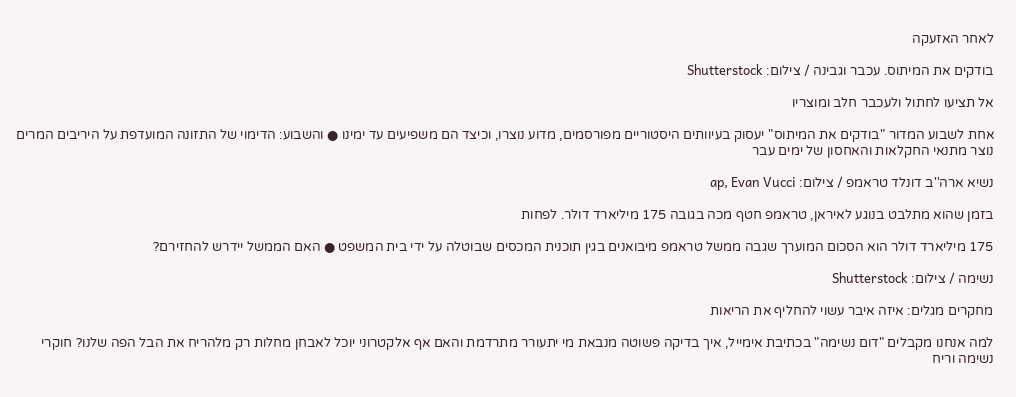לאחר האזעקה

בודקים את המיתוס. עכבר וגבינה / צילום: Shutterstock

אל תציעו לחתול ולעכבר חלב ומוצריו

אחת לשבוע המדור "בודקים את המיתוס" יעסוק בעיוותים היסטוריים מפורסמים, מדוע נוצרו, וכיצד הם משפיעים עד ימינו ● והשבוע: הדימוי של התזונה המועדפת על היריבים המרים נוצר מתנאי החקלאות והאחסון של ימים עבר

נשיא ארה''ב דונלד טראמפ / צילום: ap, Evan Vucci

בזמן שהוא מתלבט בנוגע לאיראן, טראמפ חטף מכה בגובה 175 מיליארד דולר. לפחות

175 מיליארד דולר הוא הסכום המוערך שגבה ממשל טראמפ מיבואנים בגין תוכנית המכסים שבוטלה על ידי בית המשפט ● האם הממשל יידרש להחזירם?

נשימה / צילום: Shutterstock

מחקרים מגלים: איזה איבר עשוי להחליף את הריאות

למה אנחנו מקבלים "דום נשימה" בכתיבת אימייל, איך בדיקה פשוטה מנבאת מי יתעורר מתרדמת והאם אף אלקטרוני יוכל לאבחן מחלות רק מלהריח את הבל הפה שלנו? חוקרי נשימה וריח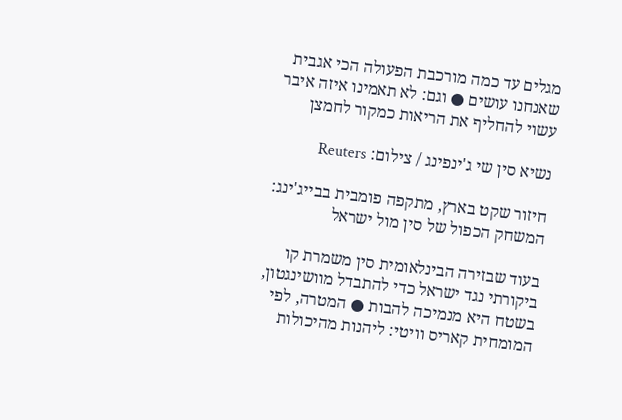מגלים עד כמה מורכבת הפעולה הכי אגבית שאנחנו עושים ● וגם: לא תאמינו איזה איבר עשוי להחליף את הריאות כמקור לחמצן

נשיא סין שי ג'ינפינג / צילום: Reuters

חיזור שקט בארץ, מתקפה פומבית בבייג'ינג: המשחק הכפול של סין מול ישראל

בעוד שבזירה הבינלאומית סין משמרת קו ביקורתי נגד ישראל כדי להתבדל מוושינגטון, בשטח היא מנמיכה להבות ● המטרה, לפי המומחית קאריס וויטי: ליהנות מהיכולות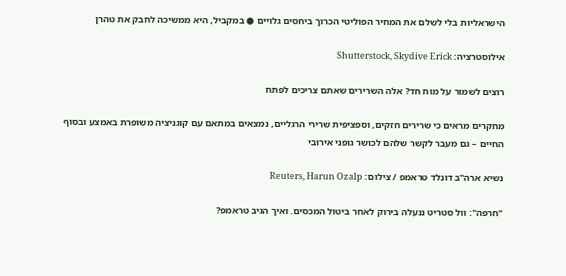הישראליות בלי לשלם את המחיר הפוליטי הכרוך ביחסים גלויים ● במקביל, היא ממשיכה לחבק את טהרן

אילוסטרציה: Shutterstock, Skydive Erick

רוצים לשמור על מוח חד? אלה השרירים שאתם צריכים לפתח

מחקרים מראים כי שרירים חזקים, וספציפית שרירי הרגליים, נמצאים במתאם עם קוגניציה משופרת באמצע ובסוף החיים – גם מעבר לקשר שלהם לכושר גופני אירובי

נשיא ארה''ב דונלד טראמפ / צילום: Reuters, Harun Ozalp

"חרפה": וול סטריט ננעלה בירוק לאחר ביטול המכסים. ואיך הגיב טראמפ?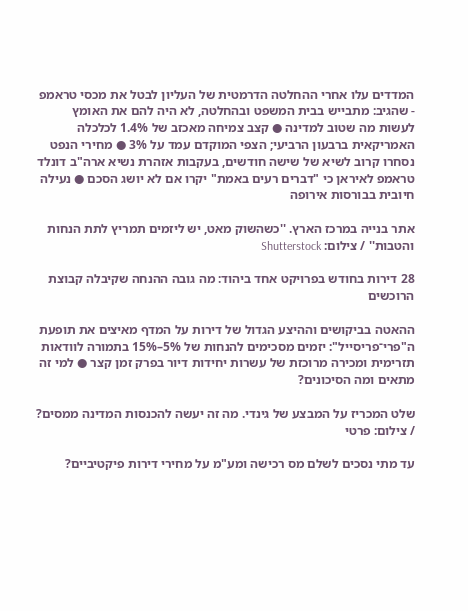המדדים עלו אחרי ההחלטה הדרמטית של העליון לבטל את מכסי טראמפ - שהגיב: מתבייש בבית המשפט ובהחלטה, לא היה להם את האומץ לעשות מה שטוב למדינה ● קצב צמיחה מאכזב של 1.4% לכלכלה האמריקאית ברבעון הרביעי; הצפי המוקדם עמד על 3% ● מחירי הנפט נסחרו קרוב לשיא של שישה חודשים, בעקבות אזהרת נשיא ארה"ב דונלד טראמפ לאיראן כי "דברים רעים באמת" יקרו אם לא יושג הסכם ● נעילה חיובית בבורסות אירופה

אתר בנייה במרכז הארץ. ''כשהשוק מאט, יש ליזמים תמריץ לתת הנחות והטבות'' / צילום: Shutterstock

28 דירות בחודש בפרויקט אחד ביהוד: מה גובה ההנחה שקיבלה קבוצת הרוכשים

ההאטה בביקושים וההיצע הגדול של דירות על המדף מאיצים את תופעת ה"פרי־פריסייל": יזמים מסכימים להנחות של 5%–15% בתמורה לוודאות תזרימית ומכירה מרוכזת של עשרות יחידות דיור בפרק זמן קצר ● למי זה מתאים ומה הסיכונים?

שלט המכריז על המבצע של גינדי. מה זה יעשה להכנסות המדינה ממסים? / צילום: פרטי

עד מתי נסכים לשלם מס רכישה ומע"מ על מחירי דירות פיקטיביים?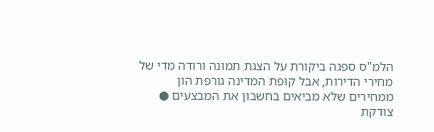הלמ"ס ספגה ביקורת על הצגת תמונה ורודה מדי של מחירי הדירות, אבל קופת המדינה גורפת הון ממחירים שלא מביאים בחשבון את המבצעים ● צודקת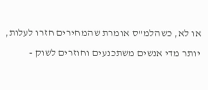או לא, כשהלמ"ס אומרת שהמחירים חזרו לעלות, יותר מדי אנשים משתכנעים וחוזרים לשוק -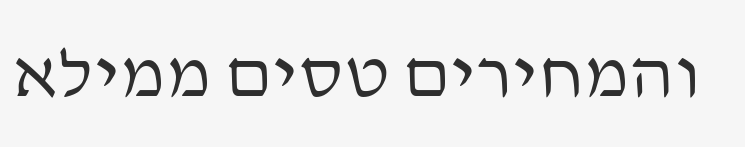והמחירים טסים ממילא